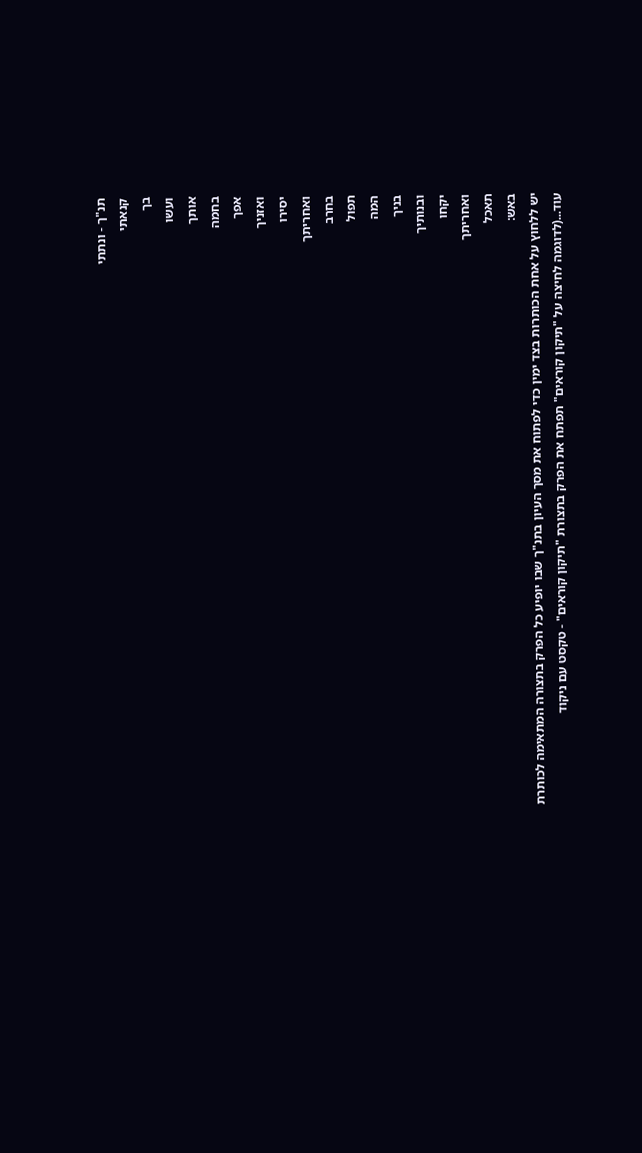תנ"ך - ונתתי
קנאתי
בך
ועשו
אותך
בחמה
אפך
ואזניך
יסירו
ואחריתך
בחרב
תפול
המה
בניך
ובנותיך
יקחו
ואחריתך
תאכל
באש:
יש ללחוץ על אחת הכותרות בצד ימין כדי לפתוח את מסך העיון בתנ"ך שבו יופיע כל הפרק בתצורה המתאימה לכותרת
עוד...(לדוגמה לחיצה על "תיקון קוראים" תפתח את הפרק בתצורת "תיקון קוראים" - טקסט עם ניקוד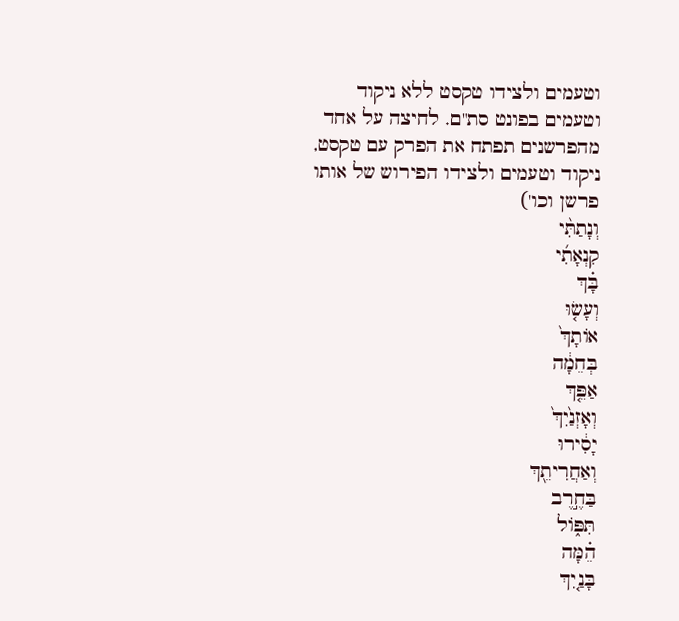וטעמים ולצידו טקסט ללא ניקוד וטעמים בפונט סת"ם. לחיצה על אחד מהפרשנים תפתח את הפרק עם טקסט, ניקוד וטעמים ולצידו הפירוש של אותו פרשן וכו')
וְנָתַתִּ֨י
קִנְאָתִ֜י
בָּ֗ךְ
וְעָשׂ֤וּ
אוֹתָךְ֙
בְּחֵמָ֔ה
אַפֵּ֤ךְ
וְאָזְנַ֙יִךְ֙
יָסִ֔ירוּ
וְאַחֲרִיתֵ֖ךְ
בַּחֶ֣רֶב
תִּפּ֑וֹל
הֵ֗מָּה
בָּנַ֤יִךְ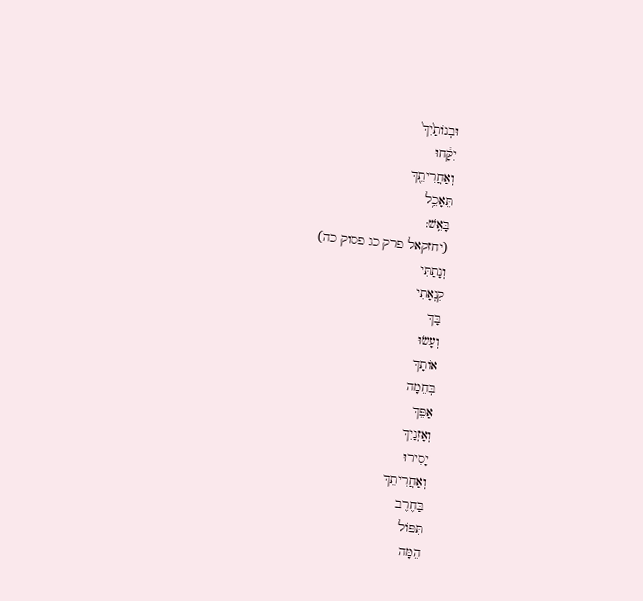וּבְנוֹתַ֙יִךְ֙
יִקָּ֔חוּ
וְאַחֲרִיתֵ֖ךְ
תֵּאָכֵ֥ל
בָּאֵֽשׁ:
(יחזקאל פרק כג פסוק כה)
וְנָתַתִּי
קִנְאָתִי
בָּךְ
וְעָשׂוּ
אוֹתָךְ
בְּחֵמָה
אַפֵּךְ
וְאָזְנַיִךְ
יָסִירוּ
וְאַחֲרִיתֵךְ
בַּחֶרֶב
תִּפּוֹל
הֵמָּה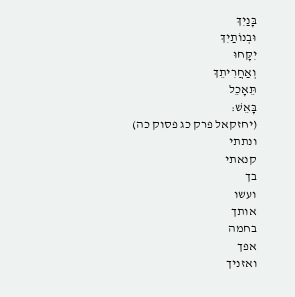בָּנַיִךְ
וּבְנוֹתַיִךְ
יִקָּחוּ
וְאַחֲרִיתֵךְ
תֵּאָכֵל
בָּאֵשׁ:
(יחזקאל פרק כג פסוק כה)
ונתתי
קנאתי
בך
ועשו
אותך
בחמה
אפך
ואזניך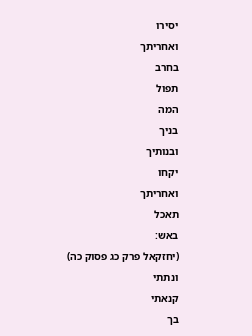יסירו
ואחריתך
בחרב
תפול
המה
בניך
ובנותיך
יקחו
ואחריתך
תאכל
באש:
(יחזקאל פרק כג פסוק כה)
ונתתי
קנאתי
בך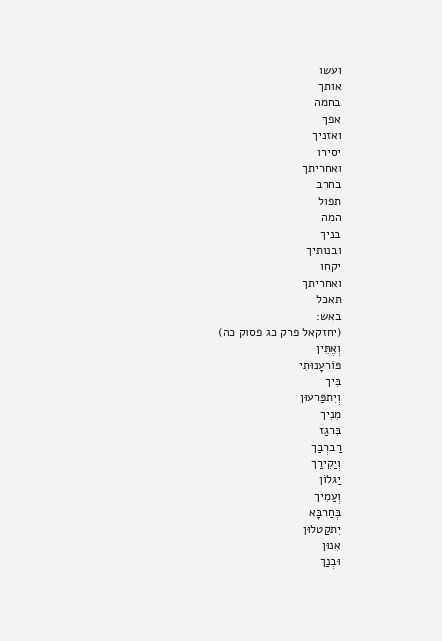ועשו
אותך
בחמה
אפך
ואזניך
יסירו
ואחריתך
בחרב
תפול
המה
בניך
ובנותיך
יקחו
ואחריתך
תאכל
באש:
(יחזקאל פרק כג פסוק כה)
וְאֶתֵּין
פּוֹרעָנוּתִי
בִּיך
וְיִתפַּרעוּן
מִנִיך
בִּרגַז
רַברְבַך
וְיַקִירַך
יַגלוֹן
וְעַמִיך
בְּחַרבָּא
יִתקַטלוּן
אִנוּן
וּבְנַך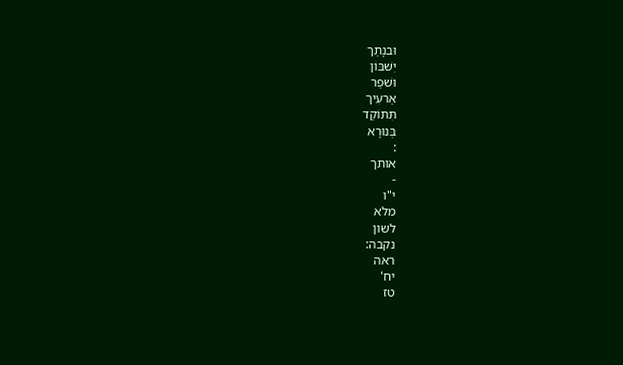וּבנָתַך
יִשׁבּוֹן
וּשׁפַר
אַרעִיך
תִּתּוֹקַד
בְּנוּרָא
:
אותך
-
י"ו
מלא
לשון
נקבה:
ראה
יח'
טז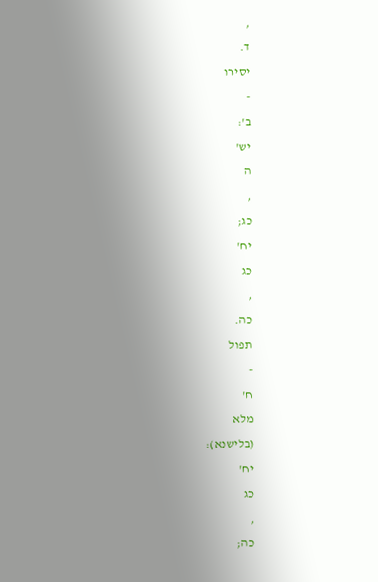,
ד.
יסירו
-
ב':
יש'
ה
,
כג;
יח'
כג
,
כה.
תפול
-
ח'
מלא
(בלישנא):
יח'
כג
,
כה;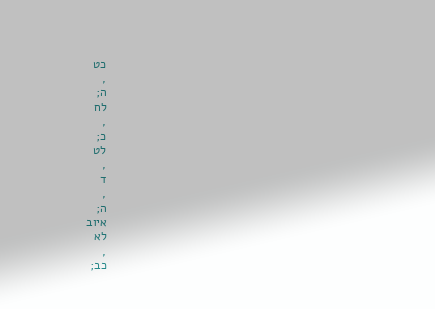כט
,
ה;
לח
,
כ;
לט
,
ד
,
ה;
איוב
לא
,
כב;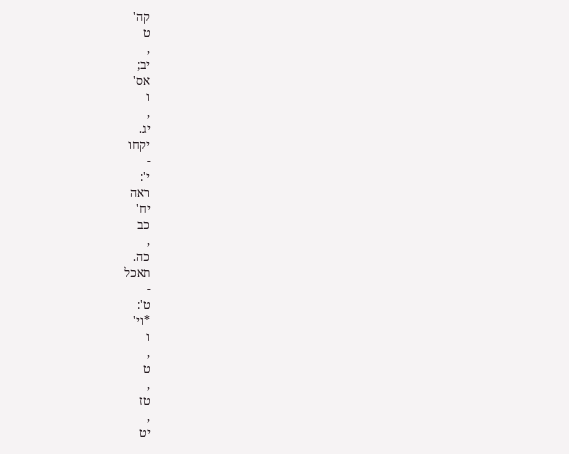קה'
ט
,
יב;
אס'
ו
,
יג.
יקחו
-
י':
ראה
יח'
כב
,
כה.
תאכל
-
ט':
*וי'
ו
,
ט
,
טז
,
יט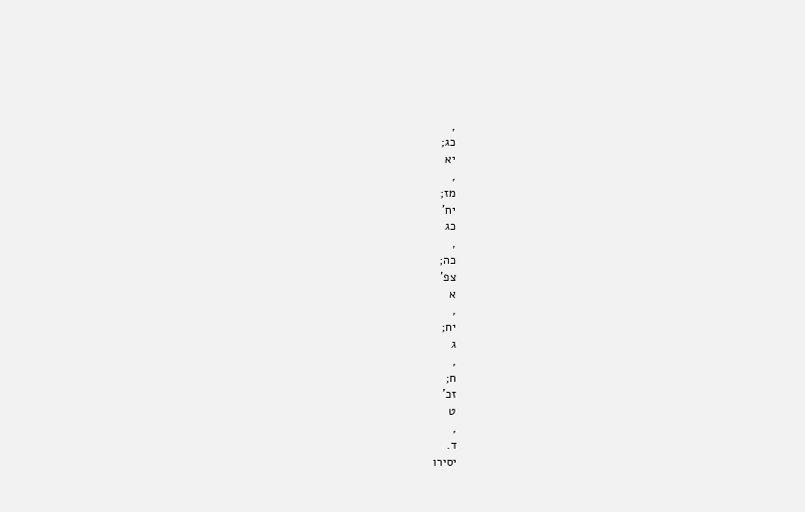,
כג;
יא
,
מז;
יח'
כג
,
כה;
צפ'
א
,
יח;
ג
,
ח;
זכ'
ט
,
ד.
יסירו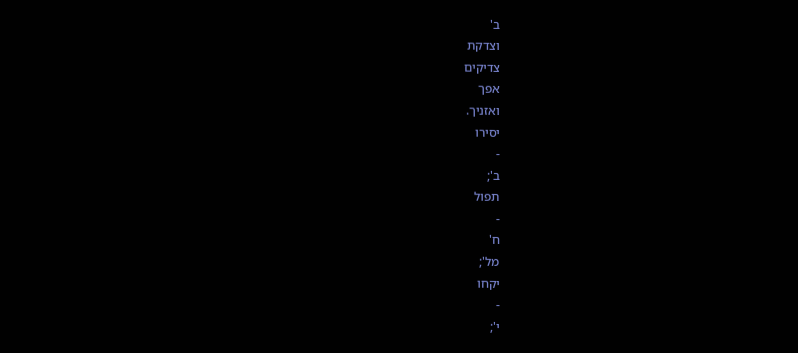ב'
וצדקת
צדיקים
אפך
ואזניך.
יסירו
-
ב';
תפול
-
ח'
מל';
יקחו
-
י';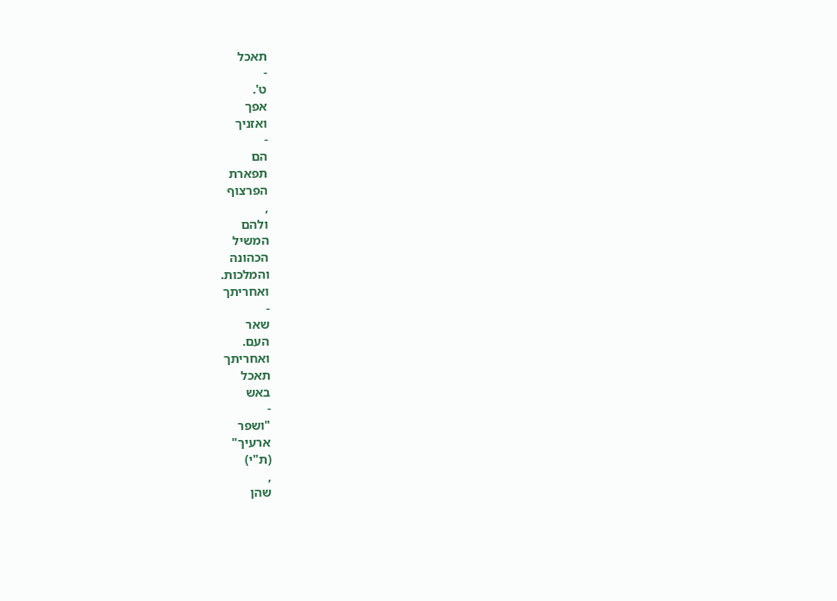תאכל
-
ט'.
אפך
ואזניך
-
הם
תפארת
הפרצוף
,
ולהם
המשיל
הכהונה
והמלכות.
ואחריתך
-
שאר
העם.
ואחריתך
תאכל
באש
-
"ושפר
ארעיך"
(ת"י)
,
שהן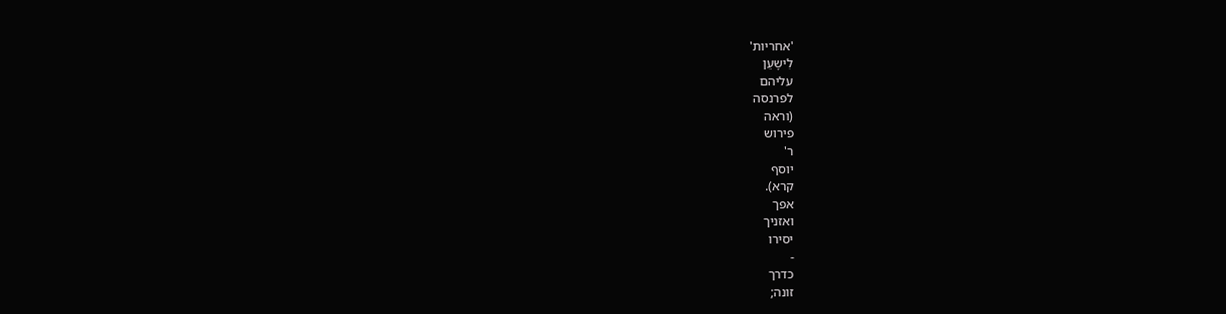'אחריות'
לִישָעֵן
עליהם
לפרנסה
(וראה
פירוש
ר'
יוסף
קרא).
אפך
ואזניך
יסירו
-
כדרך
זונה;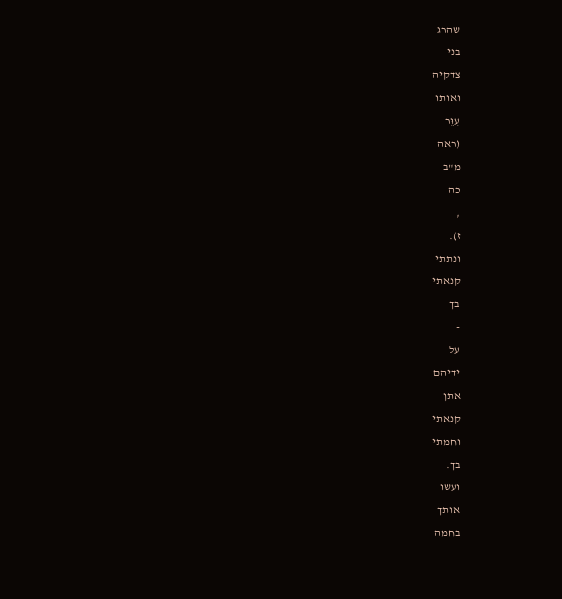שהרג
בני
צדקיה
ואותו
עִוֵּר
(ראה
מ"ב
כה
,
ז).
ונתתי
קנאתי
בך
-
על
ידיהם
אתן
קנאתי
וחמתי
בך.
ועשו
אותך
בחמה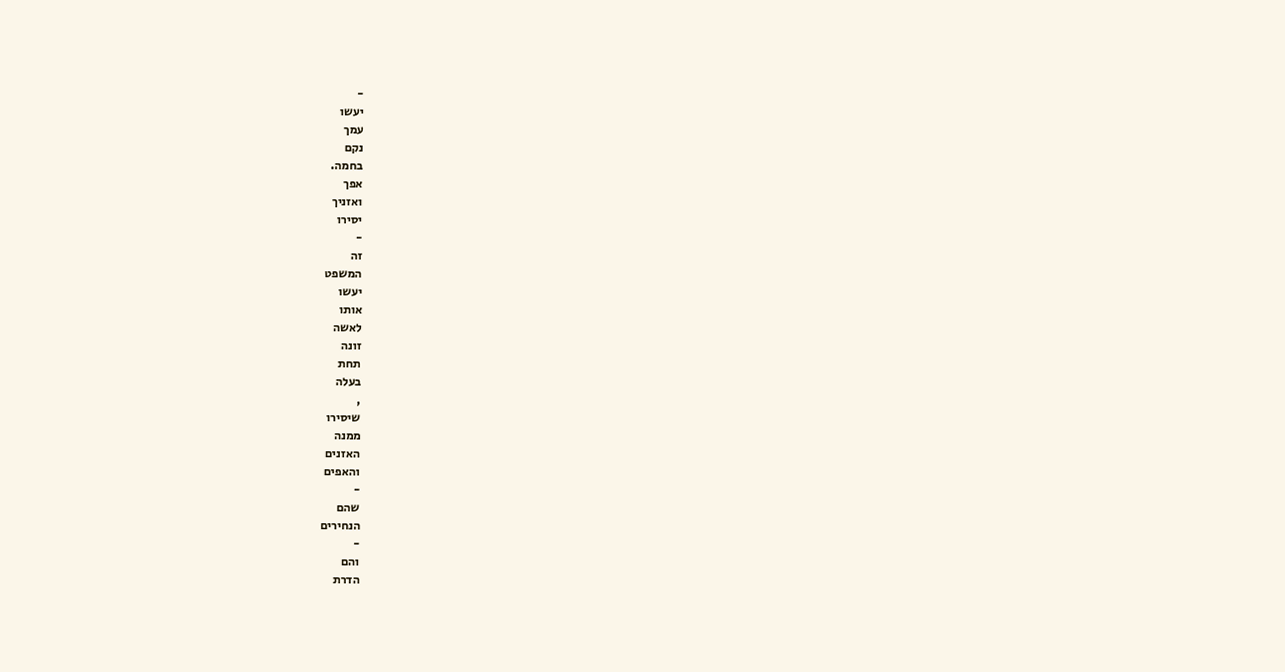-
יעשו
עמך
נקם
בחמה.
אפך
ואזניך
יסירו
-
זה
המשפט
יעשו
אותו
לאשה
זונה
תחת
בעלה
,
שיסירו
ממנה
האזנים
והאפים
-
שהם
הנחירים
-
והם
הדרת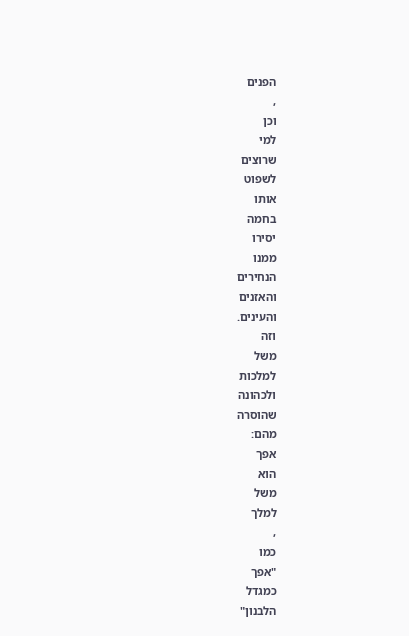הפנים
,
וכן
למי
שרוצים
לשפוט
אותו
בחמה
יסירו
ממנו
הנחירים
והאזנים
והעינים.
וזה
משל
למלכות
ולכהונה
שהוסרה
מהם:
אפך
הוא
משל
למלך
,
כמו
"אפך
כמגדל
הלבנון"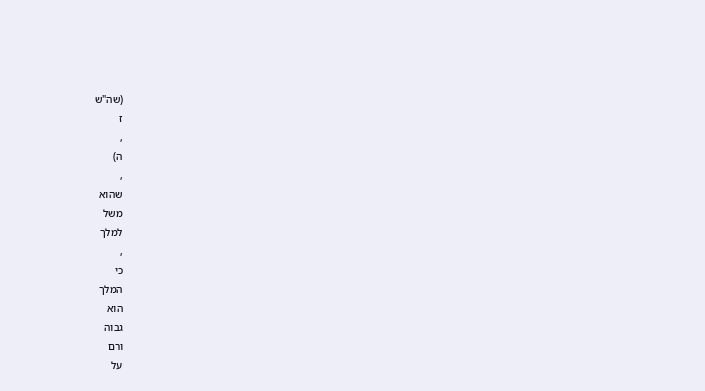(שה"ש
ז
,
ה)
,
שהוא
משל
למלך
,
כי
המלך
הוא
גבוה
ורם
על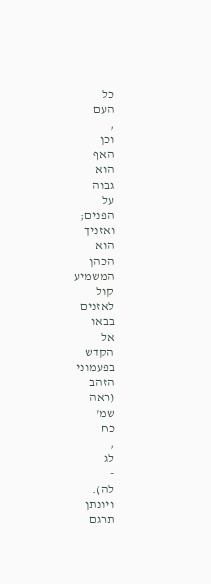כל
העם
,
וכן
האף
הוא
גבוה
על
הפנים;
ואזניך
הוא
הכהן
המשמיע
קול
לאזנים
בבאו
אל
הקדש
בפעמוני
הזהב
(ראה
שמ'
כח
,
לג
-
לה).
ויונתן
תרגם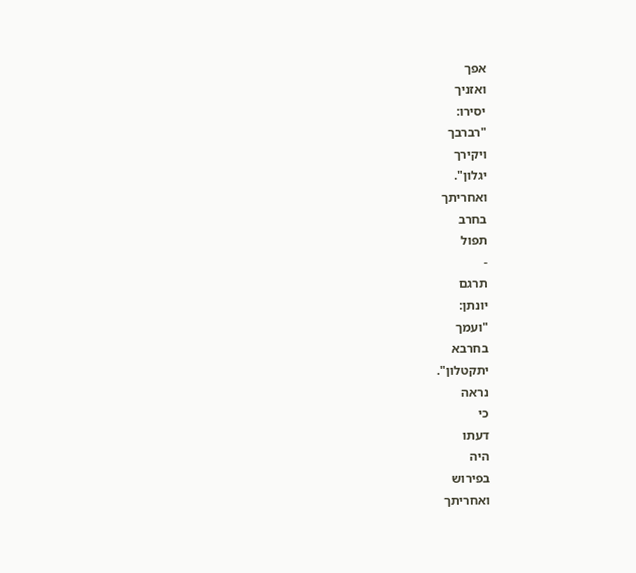אפך
ואזניך
יסירו:
"רברבך
ויקירך
יגלון".
ואחריתך
בחרב
תפול
-
תרגם
יונתן:
"ועמך
בחרבא
יתקטלון".
נראה
כי
דעתו
היה
בפירוש
ואחריתך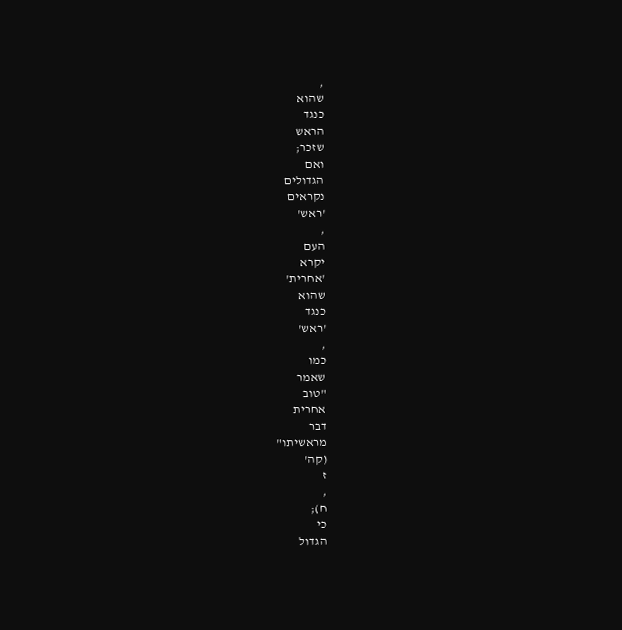,
שהוא
כנגד
הראש
שזכר;
ואם
הגדולים
נקראים
'ראש'
,
העם
יקרא
'אחרית'
שהוא
כנגד
'ראש'
,
כמו
שאמר
"טוב
אחרית
דבר
מראשיתו"
(קה'
ז
,
ח);
כי
הגדול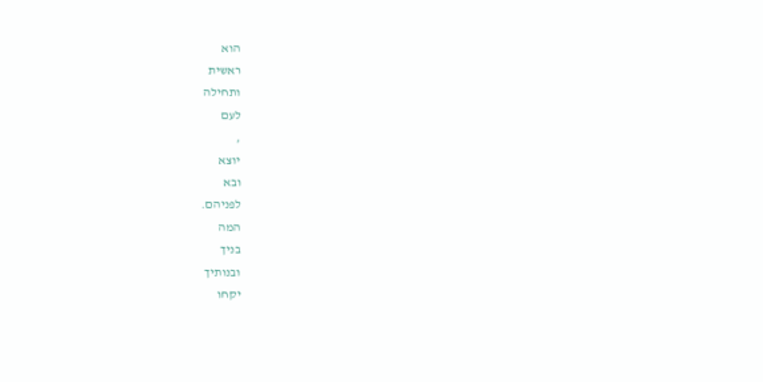הוא
ראשית
ותחילה
לעם
,
יוצא
ובא
לפניהם.
המה
בניך
ובנותיך
יקחו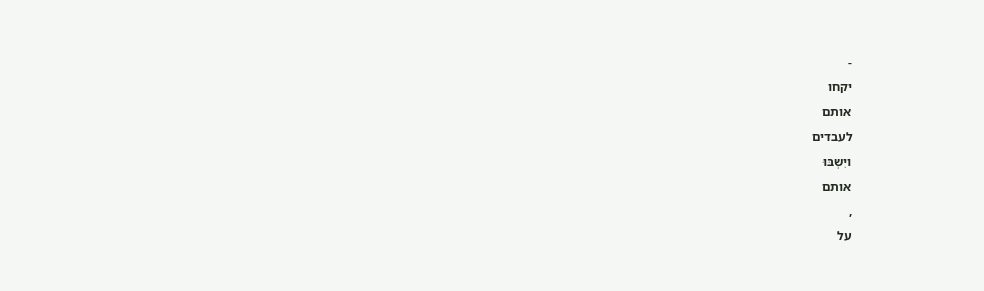-
יקחו
אותם
לעבדים
ויִשְבּוּ
אותם
,
על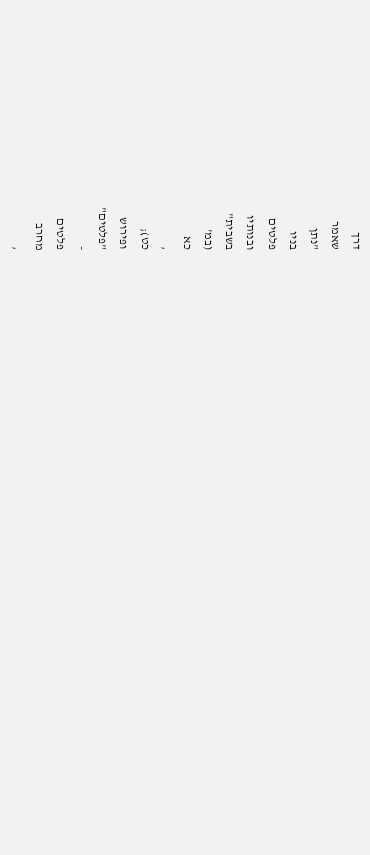דרך
שאמר
"נתן
בניו
פלטים
ובנותיו
בשבית"
(במ'
כא
,
כט);
ופירוש
"פלטים"
-
פלטים
מחרב
,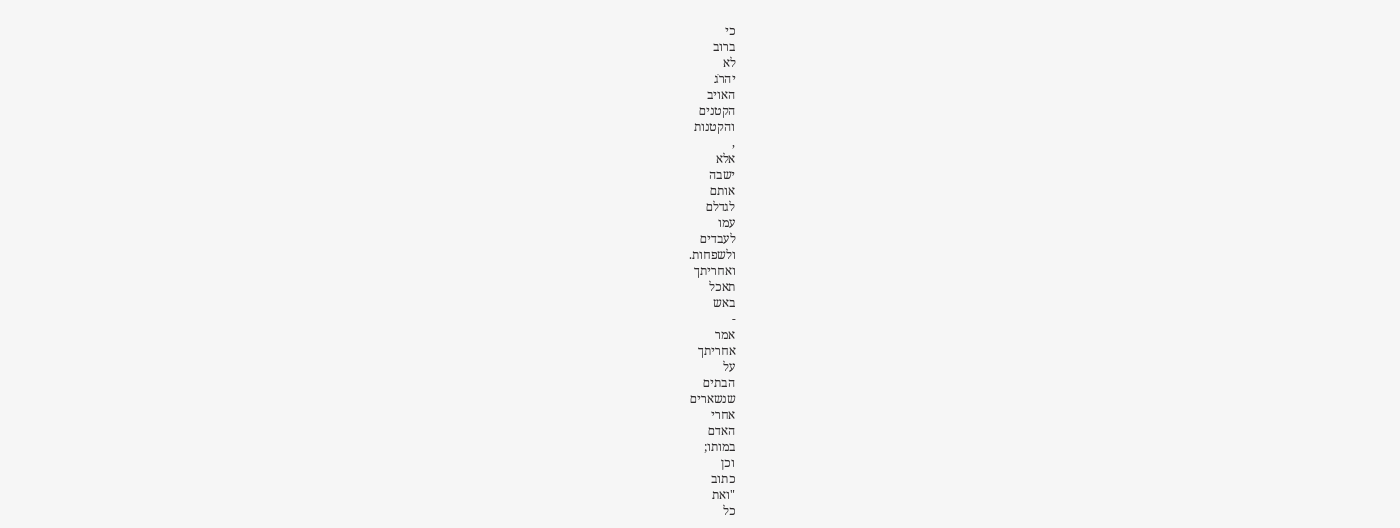כי
ברוב
לא
יהרֹג
האויב
הקטנים
והקטנות
,
אלא
ישבה
אותם
לגדלם
עמו
לעבדים
ולשפחות.
ואחריתך
תאכל
באש
-
אמר
אחריתך
על
הבתים
שנשארים
אחרי
האדם
במותו;
וכן
כתוב
"ואת
כל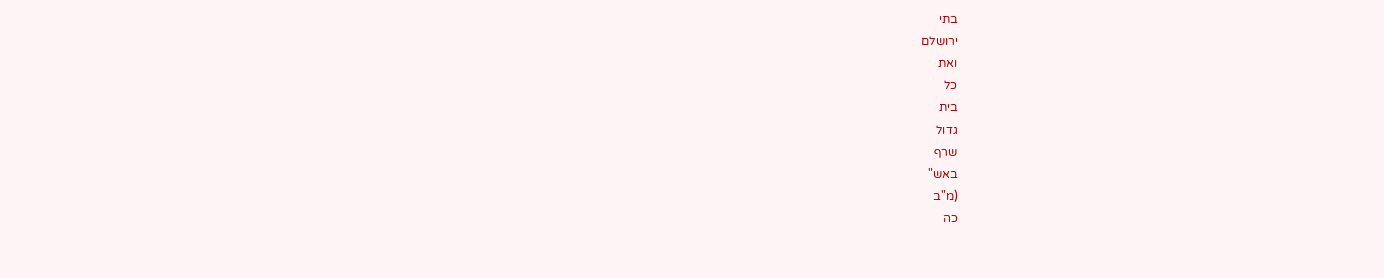בתי
ירושלם
ואת
כל
בית
גדול
שרף
באש"
(מ"ב
כה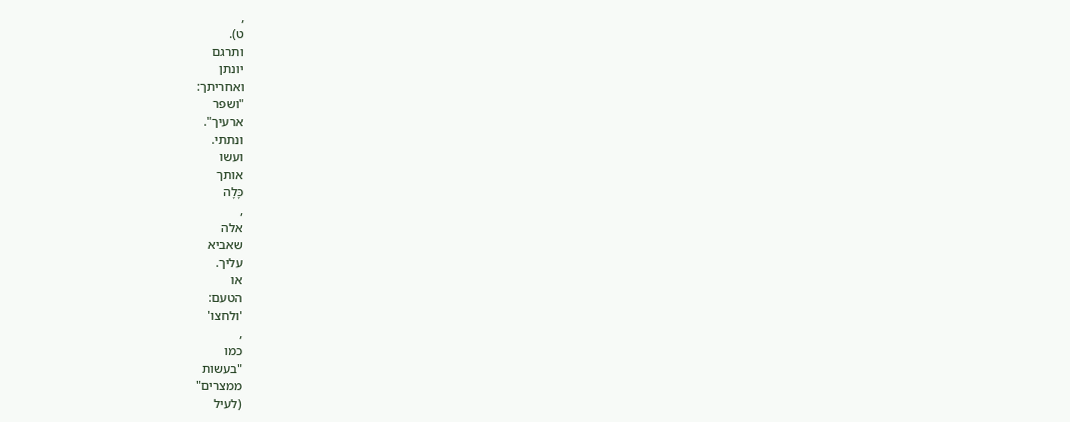,
ט).
ותרגם
יונתן
ואחריתך:
"ושפר
ארעיך".
ונתתי.
ועשו
אותך
כָּלָה
,
אלה
שאביא
עליך.
או
הטעם:
'ולחצו'
,
כמו
"בעשות
ממצרים"
(לעיל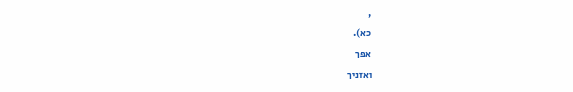,
כא).
אפך
ואזניך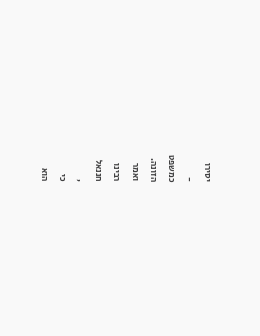יסירו
-
כמשפט
הזונה.
ואמר
רבינו
חננאל
,
כי
הוא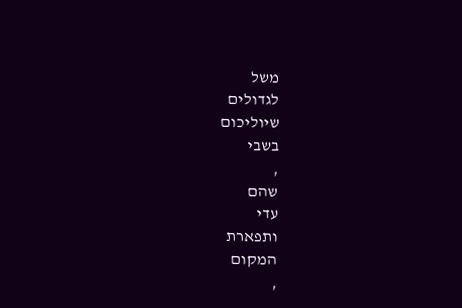משל
לגדולים
שיוליכום
בשבי
,
שהם
עדי
ותפארת
המקום
,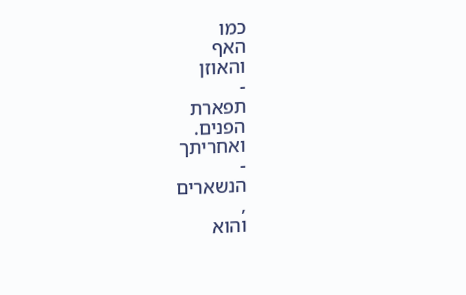כמו
האף
והאוזן
-
תפארת
הפנים.
ואחריתך
-
הנשארים
,
והוא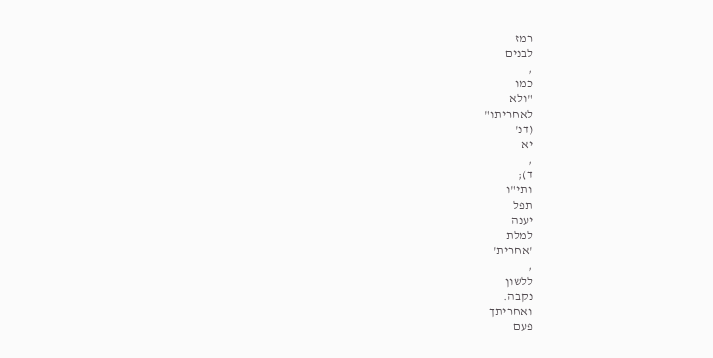רמז
לבנים
,
כמו
"ולא
לאחריתו"
(דנ'
יא
,
ד);
ותי"ו
תפל
יענה
למלת
'אחרית'
,
ללשון
נקבה.
ואחריתך
פעם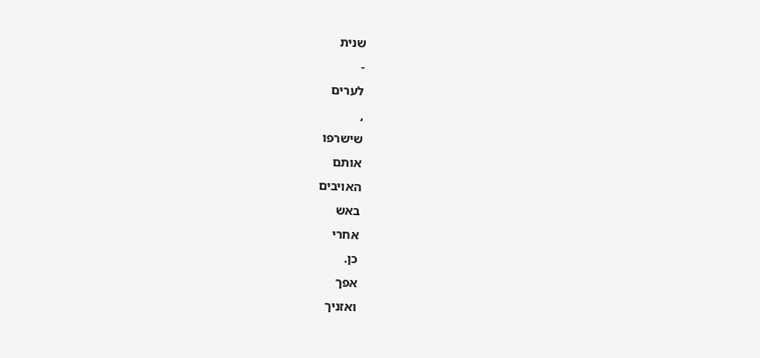שנית
-
לערים
,
שישרפו
אותם
האויבים
באש
אחרי
כן.
אפך
ואזניך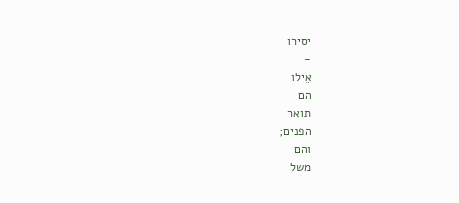יסירו
-
אֵילו
הם
תואר
הפנים;
והם
משל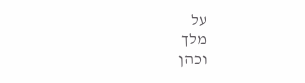על
מלך
וכהן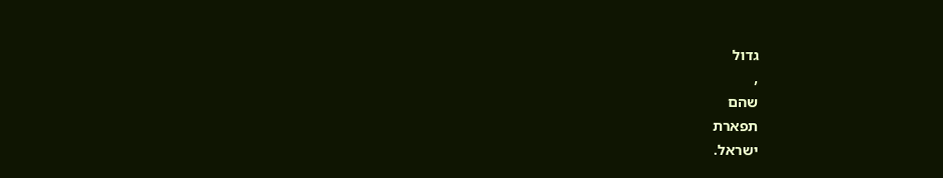גדול
,
שהם
תפארת
ישראל.